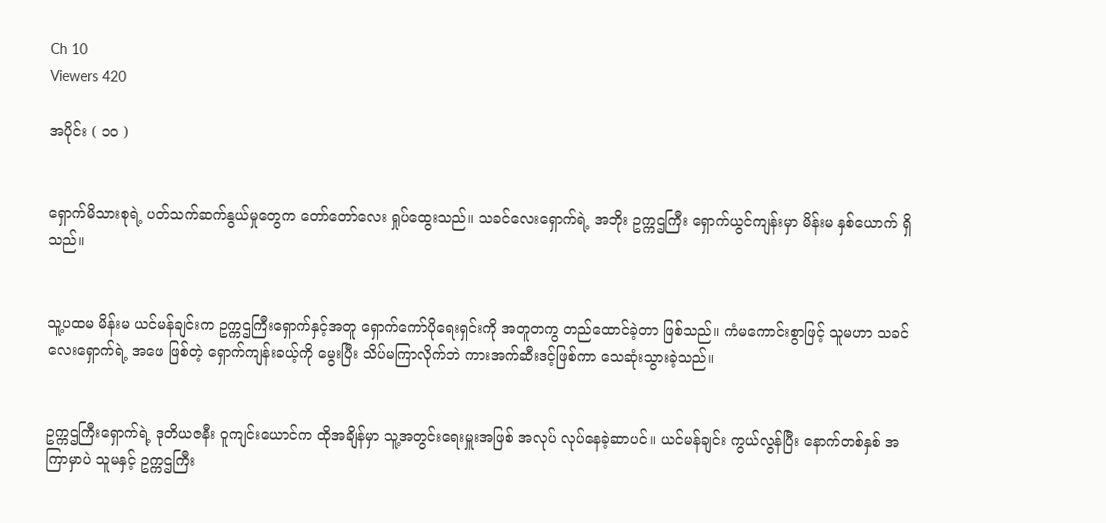Ch 10
Viewers 420

အပိုင်း ( ၁၀ )


ရှောက်မိသားစုရဲ့ ပတ်သက်ဆက်နွယ်မှုတွေက တော်တော်လေး ရှုပ်ထွေးသည်။ သခင်လေးရှောက်ရဲ့ အဘိုး ဥက္ကဌကြီး ရှောက်ယွင်ကျန်းမှာ မိန်းမ နှစ်ယောက် ရှိသည်။


သူ့ပထမ မိန်းမ ယင်မန်ချင်းက ဥက္ကဌကြီးရှောက်နှင့်အတူ ရှောက်ကော်ပိုရေးရှင်းကို အတူတကွ တည်ထောင်ခဲ့တာ ဖြစ်သည်။ ကံမကောင်းစွာဖြင့် သူမဟာ သခင်လေးရှောက်ရဲ့ အဖေ ဖြစ်တဲ့ ရှောက်ကျန်းခယ့်ကို မွေးပြီး သိပ်မကြာလိုက်ဘဲ ကားအက်ဆီးဒင့်ဖြစ်ကာ သေဆုံးသွားခဲ့သည်။


ဥက္ကဌကြီးရှောက်ရဲ့ ဒုတိယဇနီး ဝူကျင်းယောင်က ထိုအချိန်မှာ သူ့အတွင်းရေးမှူးအဖြစ် အလုပ် လုပ်နေခဲ့ဆာပင်။ ယင်မန်ချင်း ကွယ်လွန်ပြီး နောက်တစ်နှစ် အကြာမှာပဲ သူမနှင့် ဥက္ကဌကြီး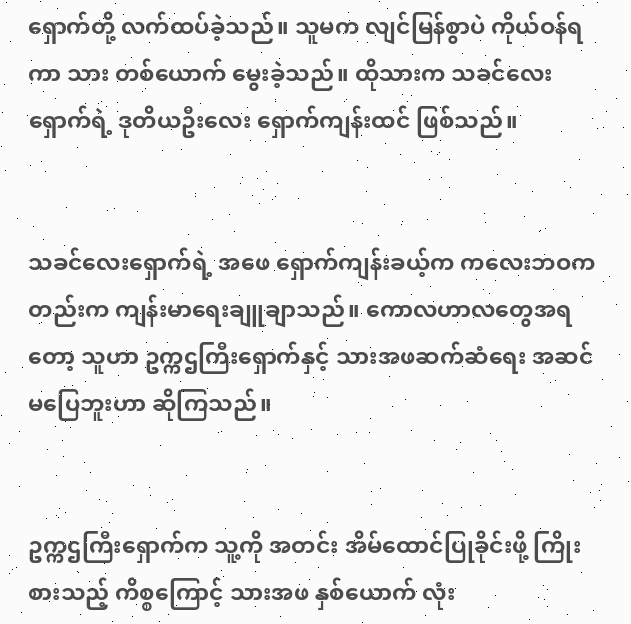ရှောက်တို့ လက်ထပ်ခဲ့သည်။ သူမက လျင်မြန်စွာပဲ ကိုယ်ဝန်ရကာ သား တစ်ယောက် မွေးခဲ့သည်။ ထိုသားက သခင်လေးရှောက်ရဲ့ ဒုတိယဦးလေး ရှောက်ကျန်းထင် ဖြစ်သည်။


သခင်လေးရှောက်ရဲ့ အဖေ ရှောက်ကျန်းခယ့်က ကလေးဘဝကတည်းက ကျန်းမာရေးချူချာသည်။ ကောလဟာလတွေအရတော့ သူဟာ ဥက္ကဌကြီးရှောက်နှင့် သားအဖဆက်ဆံရေး အဆင်မပြေဘူးဟာ ဆိုကြသည်။


ဥက္ကဌကြီးရှောက်က သူ့ကို အတင်း အိမ်ထောင်ပြုခိုင်းဖို့ ကြိုးစားသည့် ကိစ္စကြောင့် သားအဖ နှစ်ယောက် လုံး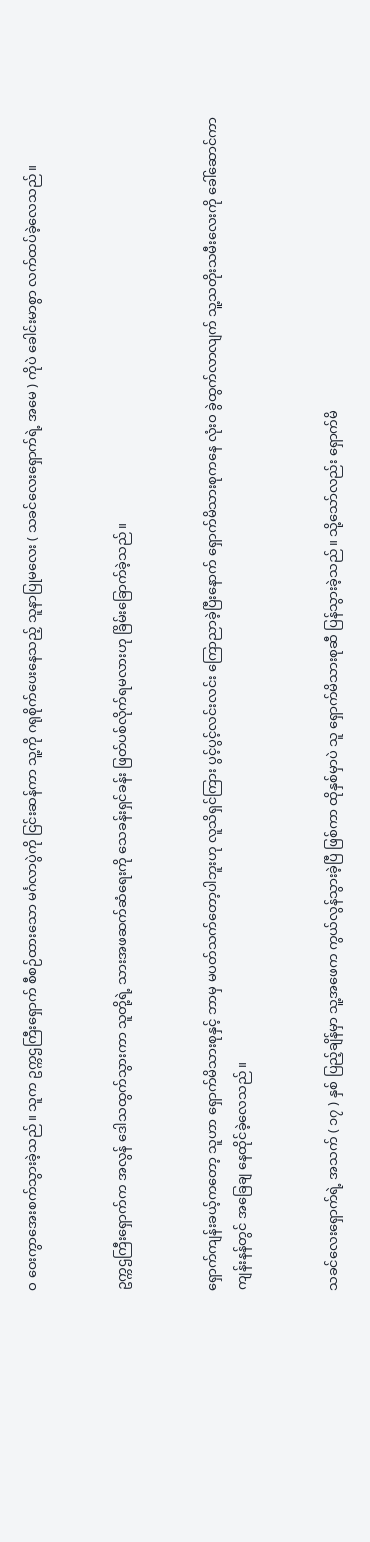ဝ ဝေးကွာအေးစက်သွားခဲ့သည်။ သူက ဥက္ကဌကြီးရှောက် စီစဉ်ထားသော မင်္ဂလာပွဲကို ငြင်းဆန်ကာ သူ့ကို ဂရုစိုက်ပေးနေသည့် သူနာပြုမလေး ( သခင်လေးရှောက်ရဲ့ အမေ ) ကိုပဲ ခေါင်းမာစွာ လက်ထပ်ခဲ့လေသည်။


ဥက္ကဌကြီးရှောက်က အလွန် ဒေါသထွက်သွားကာ သူတို့ရဲ့ သားအဖဆက်ဆံရေးကို သေခန်းရှင်ခန်း ဖြတ်ပစ်လိုက်ရမလားဟု ခြိမ်းခြောက်ခဲ့သည်။


ရှောက်ကျန်းခယ့်ကတော့ သူဟာ ရှောက်မိသားစုနှင့် ဘာမှ မပတ်သက်တော့ပါဘူးဟု လူသိရှင်ကြား ပွင့်ပွင့်လင်းလင်း ကြောညာခဲ့ပြီးနောက် ရှောက်မိသားစုကနေ လုံးဝ ခွဲထွက်လာလျက် သူ့သတိုးသမီးလေးကို ခေါ်ဆောင်ကာ ကျန်းနန်တွင် အခြေချ နေထိုင်ခဲ့လေသည်။


သခင်လေးရှောက်ရဲ့ အသက် ( ၁၇ ) နှစ် ပြည့်ချိန်မှာ သူ့အဖေက ကွယ်လွန်သွားခဲ့ပြီ ဖြစ်ကာ ထိုနှစ်မှာပဲ သူ ရှောက်မိသားစုဆီ ပြန်သွားခဲ့သည်။ သို့သော်လည်း ရှောက်မိ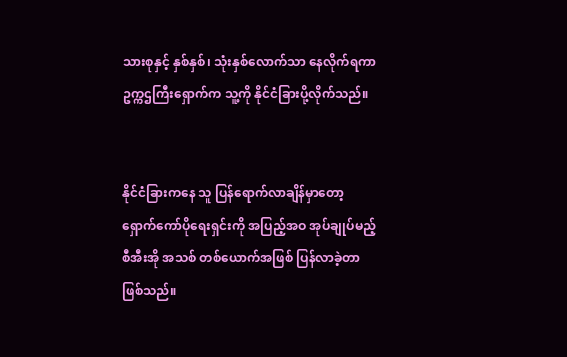သားစုနှင့် နှစ်နှစ်၊ သုံးနှစ်လောက်သာ နေလိုက်ရကာ ဥက္ကဌကြီးရှောက်က သူ့ကို နိုင်ငံခြားပို့လိုက်သည်။


နိုင်ငံခြားကနေ သူ ပြန်ရောက်လာချိန်မှာတော့ ရှောက်ကော်ပိုရေးရှင်းကို အပြည့်အဝ အုပ်ချုပ်မည့် စီအီးအို အသစ် တစ်ယောက်အဖြစ် ပြန်လာခဲ့တာ ဖြစ်သည်။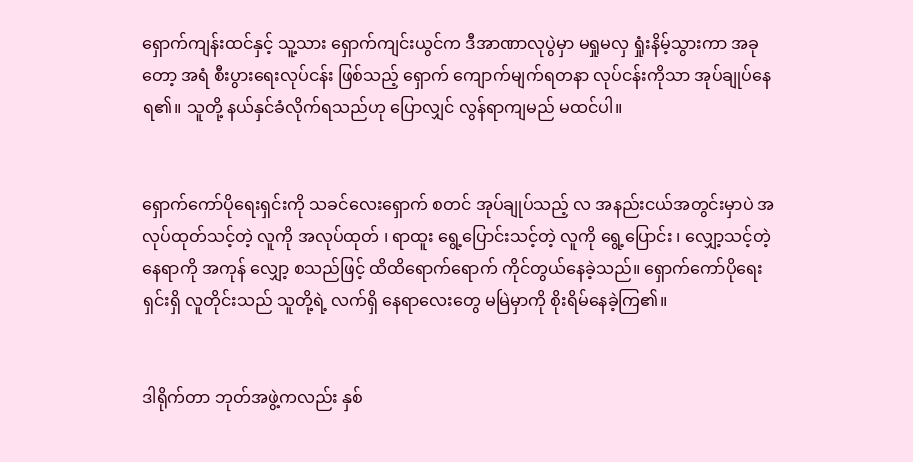ရှောက်ကျန်းထင်နှင့် သူ့သား ရှောက်ကျင်းယွင်က ဒီအာဏာလုပွဲမှာ မရှုမလှ ရှုံးနိမ့်သွားကာ အခုတော့ အရံ စီးပွားရေးလုပ်ငန်း ဖြစ်သည့် ရှောက် ကျောက်မျက်ရတနာ လုပ်ငန်းကိုသာ အုပ်ချုပ်နေရ၏။ သူတို့ နယ်နှင်ခံလိုက်ရသည်ဟု ပြောလျှင် လွန်ရာကျမည် မထင်ပါ။


ရှောက်ကော်ပိုရေးရှင်းကို သခင်လေးရှောက် စတင် အုပ်ချုပ်သည့် လ အနည်းငယ်အတွင်းမှာပဲ အလုပ်ထုတ်သင့်တဲ့ လူကို အလုပ်ထုတ် ၊ ရာထူး ရွေ့ပြောင်းသင့်တဲ့ လူကို ရွေ့ပြောင်း ၊ လျှော့သင့်တဲ့ နေရာကို အကုန် လျှော့ စသည်ဖြင့် ထိထိရောက်ရောက် ကိုင်တွယ်နေခဲ့သည်။ ရှောက်ကော်ပိုရေးရှင်းရှိ လူတိုင်းသည် သူတို့ရဲ့ လက်ရှိ နေရာလေးတွေ မမြဲမှာကို စိုးရိမ်နေခဲ့ကြ၏။


ဒါရိုက်တာ ဘုတ်အဖွဲ့ကလည်း နှစ်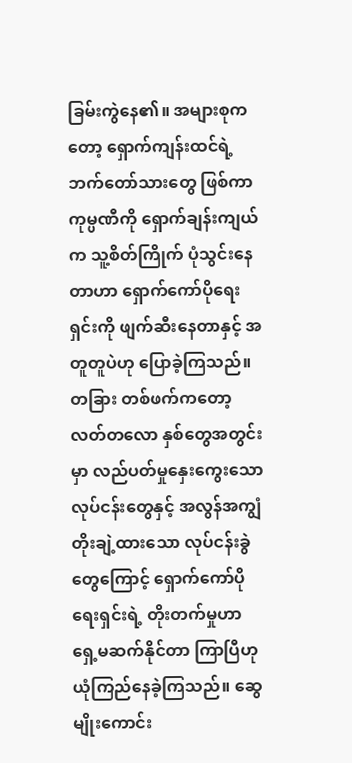ခြမ်းကွဲနေ၏။ အများစုကတော့ ရှောက်ကျန်းထင်ရဲ့ ဘက်တော်သားတွေ ဖြစ်ကာ ကုမ္ပဏီကို ‌ရှောက်ချန်းကျယ်က သူ့စိတ်ကြိုက် ပုံသွင်းနေတာဟာ ရှောက်ကော်ပိုရေးရှင်းကို ဖျက်ဆီးနေတာနှင့် အတူတူပဲဟု ပြောခဲ့ကြသည်။ တခြား တစ်ဖက်ကတော့ လတ်တလော နှစ်တွေအတွင်းမှာ လည်ပတ်မှုနှေးကွေးသော လုပ်ငန်းတွေနှင့် အလွန်အကျွံ တိုးချဲ့ထားသော လုပ်ငန်းခွဲတွေကြောင့် ရှောက်ကော်ပိုရေးရှင်းရဲ့ တိုးတက်မှုဟာ ရှေ့မဆက်နိုင်တာ ကြာပြီဟု ယုံကြည်နေခဲ့ကြသည်။ ဆွေမျိုးကောင်း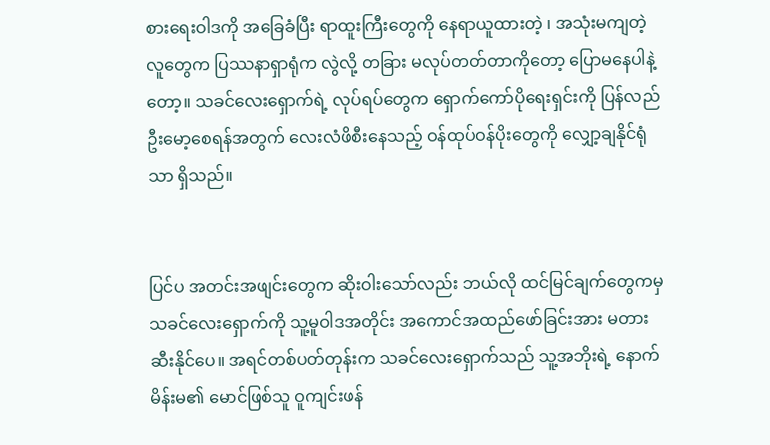စားရေးဝါဒကို အခြေခံပြီး ရာထူးကြီးတွေကို နေရာယူထားတဲ့ ၊ အသုံးမကျတဲ့ လူတွေက ပြဿနာရှာရုံက လွဲလို့ တခြား မလုပ်တတ်တာကိုတော့ ပြောမနေပါနဲ့တော့။ သခင်လေးရှောက်ရဲ့ လုပ်ရပ်တွေက ရှောက်ကော်ပိုရေးရှင်းကို ပြန်လည် ဦးမော့စေရန်အတွက် လေးလံဖိစီးနေသည့် ဝန်ထုပ်ဝန်ပိုးတွေကို လျှော့ချနိုင်ရုံသာ ရှိသည်။


ပြင်ပ အတင်းအဖျင်းတွေက ဆိုးဝါးသော်လည်း ဘယ်လို ထင်မြင်ချက်တွေကမှ သခင်လေးရှောက်ကို သူ့မူဝါဒအတိုင်း အကောင်အထည်ဖော်ခြင်းအား မတားဆီးနိုင်ပေ။ အရင်တစ်ပတ်တုန်းက သခင်လေးရှောက်သည် သူ့အဘိုးရဲ့ နောက်မိန်းမ၏ မောင်ဖြစ်သူ ဝူကျင်းဖန်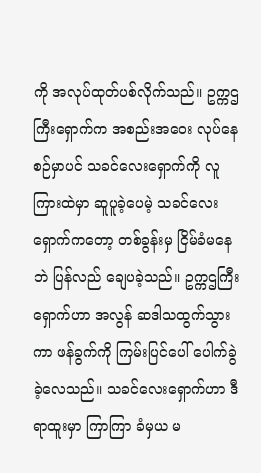ကို အလုပ်ထုတ်ပစ်လိုက်သည်။ ဥက္ကဌကြီးရှောက်က အစည်းအဝေး လုပ်နေစဉ်မှာပင် သခင်လေးရှောက်ကို လူကြားထဲမှာ ဆူပူ‌ခဲ့ပေမဲ့ သခင်လေးရှောက်ကတော့ တစ်ခွန်းမှ ငြိမ်ခံမနေဘဲ ပြန်လည် ချေပခဲ့သည်။ ဥက္ကဌကြီးရှောက်ဟာ အလွန် ဆဒါသထွက်သွားကာ ဖန်ခွက်ကို ကြမ်းပြင်ပေါ် ပေါက်ခွဲခဲ့လေသည်။ သခင်လေးရှောက်ဟာ ဒီရာထူးမှာ ကြာကြာ ခံမှယ မ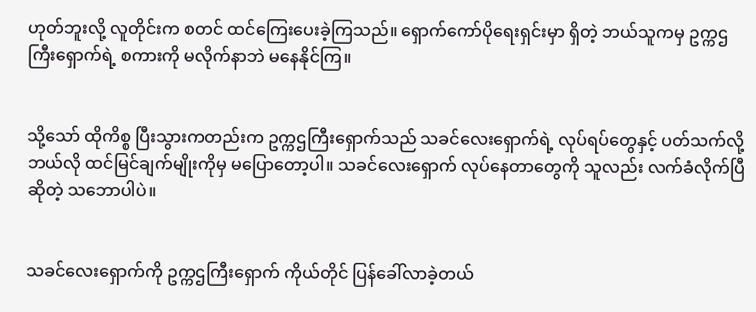ဟုတ်ဘူးလို့ လူတိုင်းက စတင် ထင်ကြေးပေးခဲ့ကြသည်။ ရှောက်ကော်ပိုရေးရှင်းမှာ ရှိတဲ့ ဘယ်သူကမှ ဥက္ကဌကြီးရှောက်ရဲ့ စကားကို မလိုက်နာဘဲ မနေနိုင်ကြ။


သို့သော် ထိုကိစ္စ ပြီးသွားကတည်းက ဥက္ကဌကြီးရှောက်သည် သခင်လေးရှောက်ရဲ့ လုပ်ရပ်တွေနှင့် ပတ်သက်လို့ ဘယ်လို ထင်မြင်ချက်မျိုးကိုမှ မပြောတော့ပါ။ သခင်လေးရှောက် လုပ်နေတာတွေကို သူလည်း လက်ခံလိုက်ပြီ ဆိုတဲ့ သဘောပါပဲ။


သခင်လေးရှောက်ကို ဥက္ကဌကြီးရှောက် ကိုယ်တိုင် ပြန်ခေါ်လာခဲ့တယ်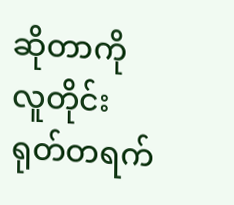ဆိုတာကို လူတိုင်း ရုတ်တရက်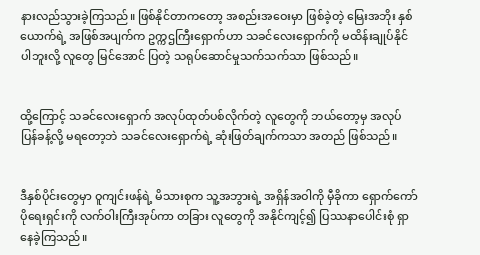နားလည်သွားခဲ့ကြသည်။ ဖြစ်နိုင်တာကတော့ အစည်းအဝေးမှာ ဖြစ်ခဲ့တဲ့ မြေးအဘိုး နှစ်ယောက်ရဲ့ အဖြစ်အပျက်က ဥက္ကဌကြီးရှောက်ဟာ သခင်လေးရှောက်ကို မထိန်းချုပ်နိုင်ပါဘူးလို့ လူတွေ မြင်အောင် ပြတဲ့ သရုပ်ဆောင်မှုသက်သက်သာ ဖြစ်သည်။


ထို့ကြောင့် သခင်လေးရှောက် အလုပ်ထုတ်ပစ်လိုက်တဲ့ လူတွေကို ဘယ်တော့မှ အလုပ်ပြန်ခန့်လို့ မရတော့ဘဲ သခင်လေးရှောက်ရဲ့ ဆုံးဖြတ်ချက်ကသာ အတည် ဖြစ်သည်။


ဒီနှစ်ပိုင်းတွေမှာ ဝူကျင်းဖန်ရဲ့ မိသားစုက သူ့အဘွားရဲ့ အရှိန်အဝါကို မှီခိုကာ ရှောက်ကော်ပိုရေးရှင်းကို လက်ဝါးကြီးအုပ်ကာ တခြား လူတွေကို အနိုင်ကျင့်၍ ပြဿနာပေါင်းစုံ ရှာနေခဲ့ကြသည်။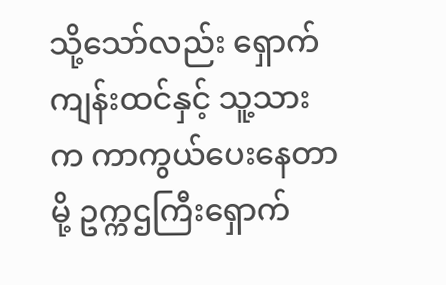သို့သော်လည်း ရှောက်ကျန်းထင်နှင့် သူ့သားက ကာကွယ်ပေးနေတာမို့ ဥက္ကဌကြီးရှောက်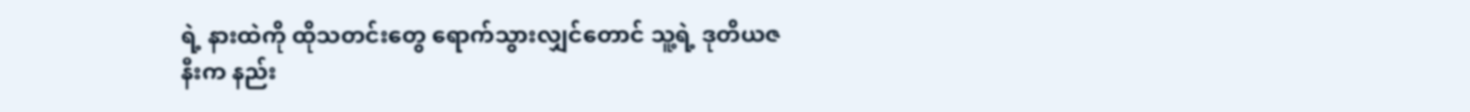ရဲ့ နားထဲကို ထိုသတင်းတွေ ရောက်သွားလျှင်တောင် သူ့ရဲ့ ဒုတိယဇနီးက နည်း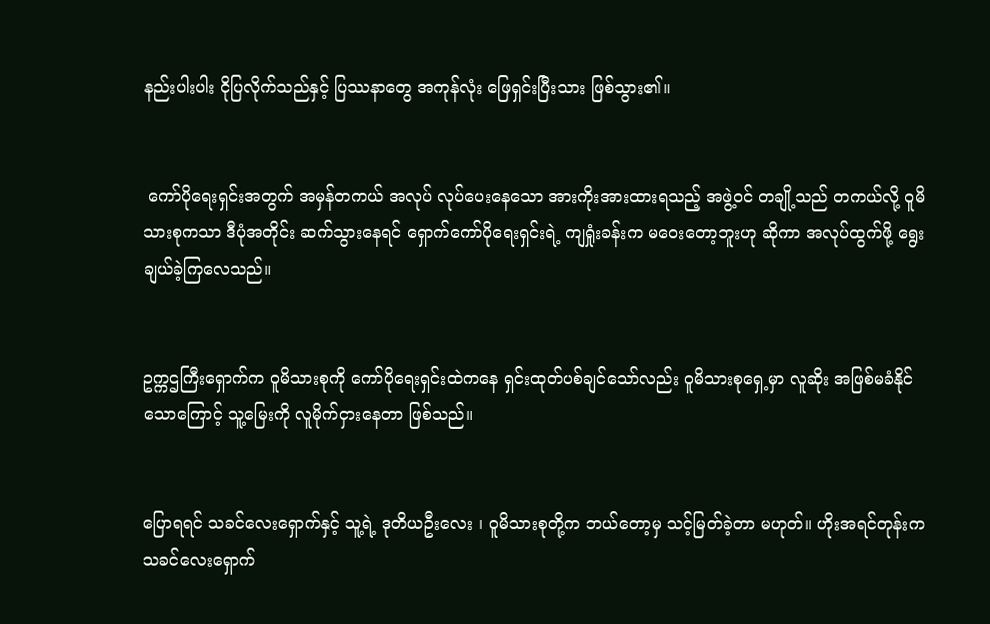နည်းပါးပါး ငိုပြလိုက်သည်နှင့် ပြဿနာတွေ အကုန်လုံး ဖြေရှင်းပြီးသား ဖြစ်သွား၏။


 ကော်ပိုရေးရှင်းအတွက် အမှန်တကယ် အလုပ် လုပ်ပေးနေသော အားကိုးအားထားရသည့် အဖွဲ့ဝင် တချို့သည် တကယ်လို့ ဝူမိသားစုကသာ ဒီပုံအတိုင်း ဆက်သွားနေရင် ရှောက်ကော်ပိုရေးရှင်းရဲ့ ကျရှုံးခန်းက မဝေးတော့ဘူးဟု ဆိုကာ အလုပ်ထွက်ဖို့ ရွေးချယ်ခဲ့ကြလေသည်။


ဥက္ကဌကြီးရှောက်က ဝူမိသားစုကို ကော်ပိုရေးရှင်းထဲကနေ ရှင်းထုတ်ပစ်ချင်သော်လည်း ဝူမိသားစုရှေ့မှာ လူဆိုး အဖြစ်မခံနိုင်သောကြောင့် သူ့မြေးကို လူမိုက်ငှားနေတာ ဖြစ်သည်။


ပြောရရင် သခင်လေးရှောက်နှင့် သူ့ရဲ့ ဒုတိယဦးလေး ၊ ဝူမိသားစုတို့က ဘယ်တော့မှ သင့်မြတ်ခဲ့တာ မဟုတ်။ ဟိုးအရင်တုန်းက သခင်လေးရှောက်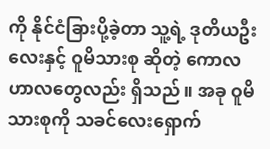ကို နိုင်ငံခြားပို့ခဲ့တာ သူ့ရဲ့ ဒုတိယဦးလေးနှင့် ဝူမိသားစု ဆိုတဲ့ ကောလဟာ‌လတွေလည်း ရှိသည်။ အခု ဝူမိသားစုကို သခင်လေးရှောက်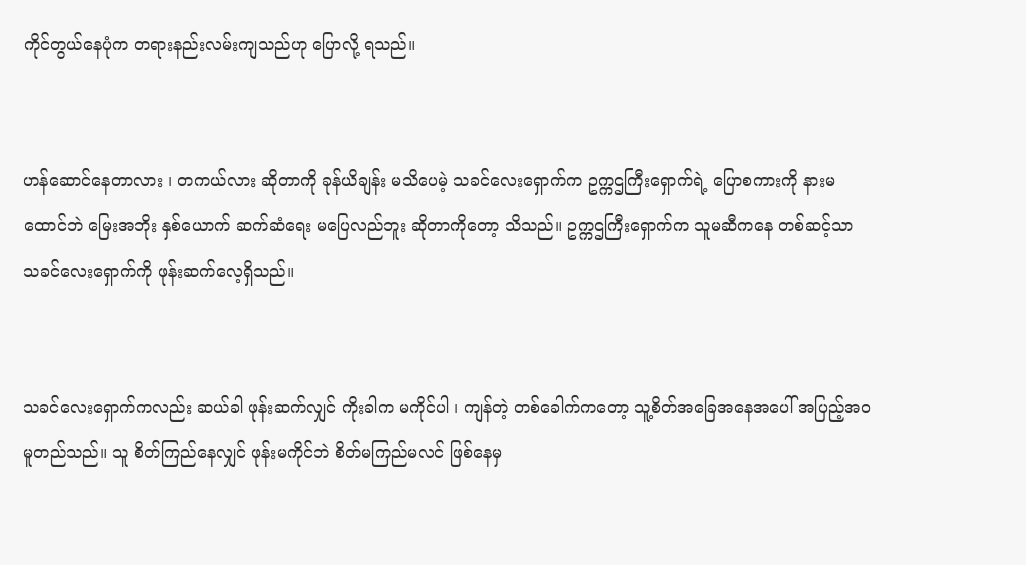ကိုင်တွယ်နေပုံက တရားနည်းလမ်းကျသည်ဟု ပြောလို့ ရသည်။


ဟန်ဆောင်နေတာလား ၊ တကယ်လား ဆိုတာကို ခုန်ယိချန်း မသိပေမဲ့ သခင်လေးရှောက်က ဥက္ကဌကြီးရှောက်ရဲ့ ပြောစကားကို နားမထောင်ဘဲ မြေးအဘိုး နှစ်ယောက် ဆက်ဆံရေး မပြေလည်ဘူး ဆိုတာကိုတော့ သိသည်။ ဥက္ကဌကြီးရှောက်က သူမဆီကနေ တစ်ဆင့်သာ သခင်လေးရှောက်ကို ဖုန်းဆက်လေ့ရှိသည်။


သခင်လေးရှောက်ကလည်း ဆယ်ခါ ဖုန်းဆက်လျှင် ကိုးခါက မကိုင်ပါ ၊ ကျန်တဲ့ တစ်ခေါက်ကတော့ သူ့စိတ်အခြေအနေအပေါ် အပြည့်အဝ မူတည်သည်။ သူ စိတ်ကြည်နေလျှင် ဖုန်းမကိုင်ဘဲ စိတ်မကြည်မလင် ဖြစ်နေမှ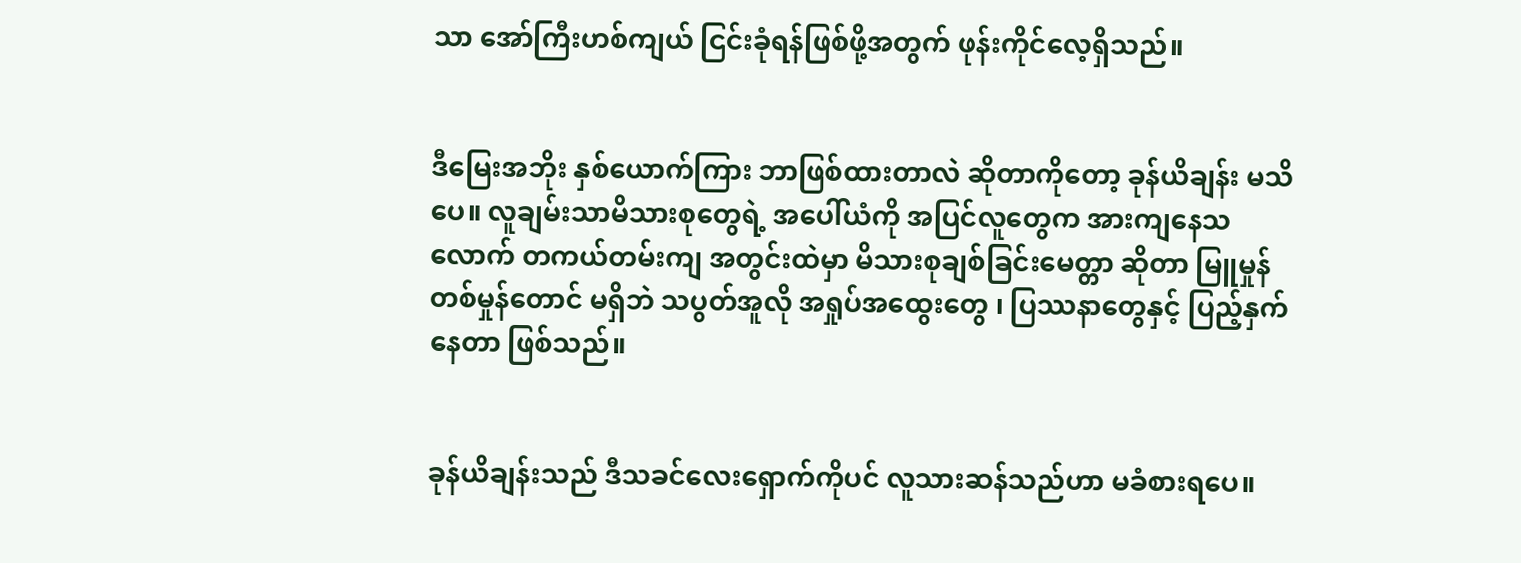သာ အော်ကြီးဟစ်ကျယ် ငြင်းခုံရန်ဖြစ်ဖို့အတွက် ဖုန်းကိုင်လေ့ရှိသည်။


ဒီမြေးအဘိုး နှစ်ယောက်ကြား ဘာဖြစ်ထားတာလဲ ဆိုတာကိုတော့ ခုန်ယိချန်း မသိပေ။ လူချမ်းသာမိသားစုတွေရဲ့ အပေါ်ယံကို အပြင်လူတွေက အားကျနေသလောက် တကယ်တမ်းကျ အတွင်းထဲမှာ မိသားစုချစ်ခြင်းမေတ္တာ ဆိုတာ မြူမှုန် တစ်မှုန်တောင် မရှိဘဲ သပွတ်အူလို အရှုပ်အထွေးတွေ ၊ ပြဿနာတွေနှင့် ပြည့်နှက်နေတာ ဖြစ်သည်။


ခုန်ယိချန်းသည် ဒီသခင်လေးရှောက်ကိုပင် လူသားဆန်သည်ဟာ မခံစားရပေ။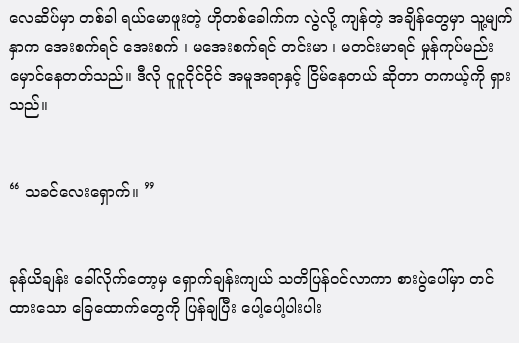လေဆိပ်မှာ တစ်ခါ ရယ်မောဖူးတဲ့ ဟိုတစ်ခေါက်က လွဲလို့ ကျန်တဲ့ အချိန်တွေမှာ သူ့မျက်နှာက အေးစက်ရင် အေးစက် ၊ မအေးစက်ရင် တင်းမာ ၊ မတင်းမာရင် မှုန်ကုပ်မည်းမှောင်နေတတ်သည်။ ဒီလို ငူငူငိုင်ငိုင် အမူအရာနှင့် ငြိမ်နေတယ် ဆိုတာ တကယ့်ကို ရှားသည်။


“ သခင်လေးရှောက်။ ”


ခုန်ယိချန်း ခေါ်လိုက်တော့မှ ရှောက်ချန်းကျယ် သတိပြန်ဝင်လာကာ စားပွဲပေါ်မှာ တင်ထားသော ခြေထောက်တွေကို ပြန်ချပြီး ပေါ့ပေါ့ပါးပါး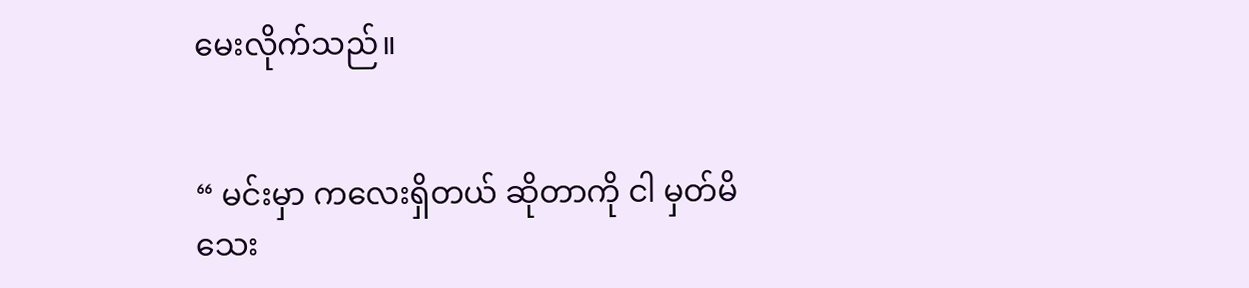မေးလိုက်သည်။


“ မင်းမှာ ကလေးရှိတယ် ဆိုတာကို ငါ မှတ်မိသေး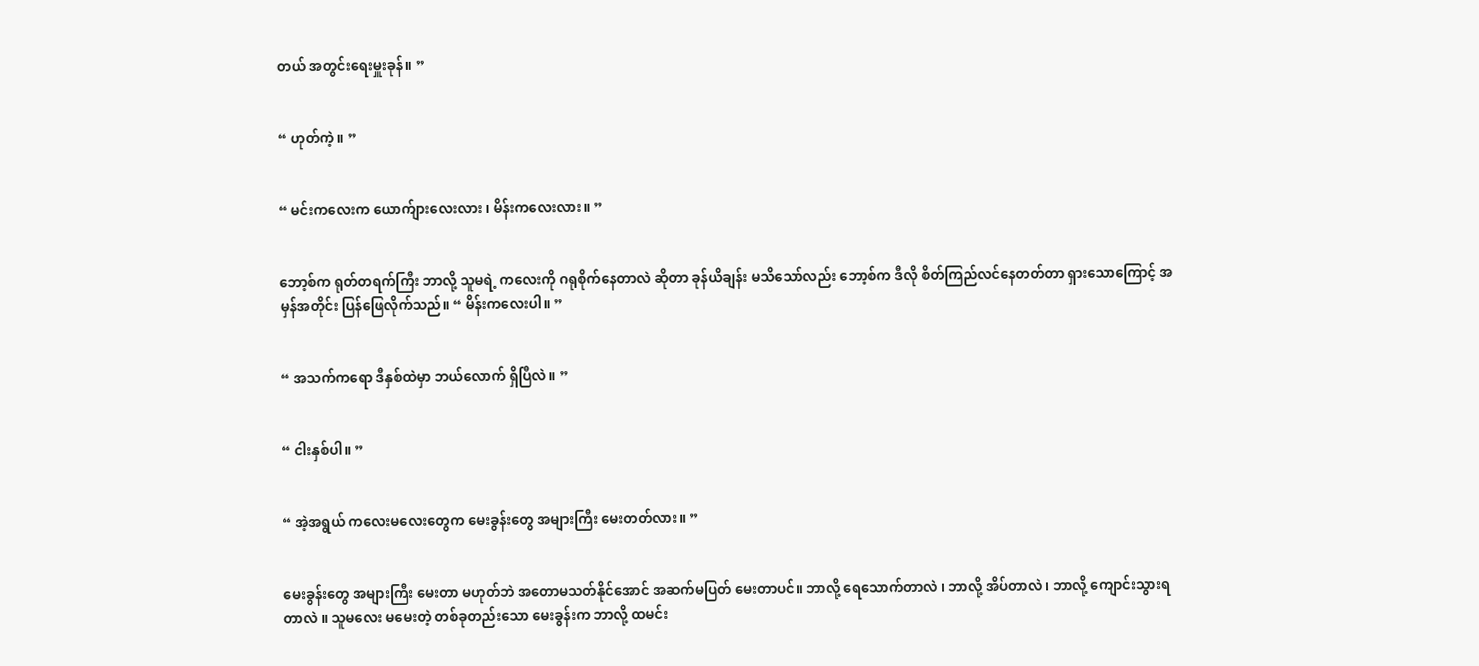တယ် အတွင်းရေးမှူးခုန်။ ”


“ ဟုတ်ကဲ့။ ”


“ မင်းကလေးက ယောက်ျားလေးလား ၊ မိန်းကလေးလား။ ”


ဘော့စ်က ရုတ်တရက်ကြီး ဘာလို့ သူမရဲ့ ကလေးကို ဂရုစိုက်နေတာလဲ ဆိုတာ ခုန်ယိချန်း မသိသော်လည်း ဘော့စ်က ဒီလို စိတ်ကြည်လင်နေတတ်တာ ရှားသောကြောင့် အမှန်အတိုင်း ပြန်ဖြေလိုက်သည်။ “ မိန်းကလေးပါ။ ”


“ အသက်ကရော ဒီနှစ်ထဲမှာ ဘယ်လောက် ရှိပြီလဲ။ ”


“ ငါးနှစ်ပါ။ ”


“ အဲ့အရွယ် ကလေးမလေးတွေက မေးခွန်းတွေ အများကြီး မေးတတ်လား။ ”


မေးခွန်းတွေ အများကြီး မေးတာ မဟုတ်ဘဲ အတောမသတ်နိုင်အောင် အဆက်မပြတ် မေးတာပင်။ ဘာလို့ ရေသောက်တာလဲ ၊ ဘာလို့ အိပ်တာလဲ ၊ ဘာလို့ ကျောင်းသွားရတာလဲ ။ သူမလေး မမေးတဲ့ တစ်ခုတည်းသော မေးခွန်းက ဘာလို့ ထမင်း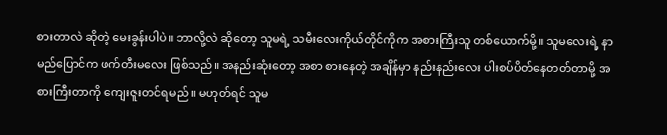စားတာလဲ ဆိုတဲ့ မေးခွန်းပါပဲ။ ဘာလို့လဲ ဆိုတော့ သူမရဲ့ သမီးလေးကိုယ်တိုင်ကိုက အစားကြီးသူ တစ်ယောက်မို့။ သူမလေးရဲ့ နာမည်ပြောင်က ဖက်တီးမလေး ဖြစ်သည်။ အနည်းဆုံးတော့ အစာ စားနေတဲ့ အချိန်မှာ နည်းနည်းလေး ပါးစပ်ပိတ်နေတတ်တာမို့ အစားကြီးတာကို ကျေးဇူးတင်ရမည်။ မဟုတ်ရင် သူမ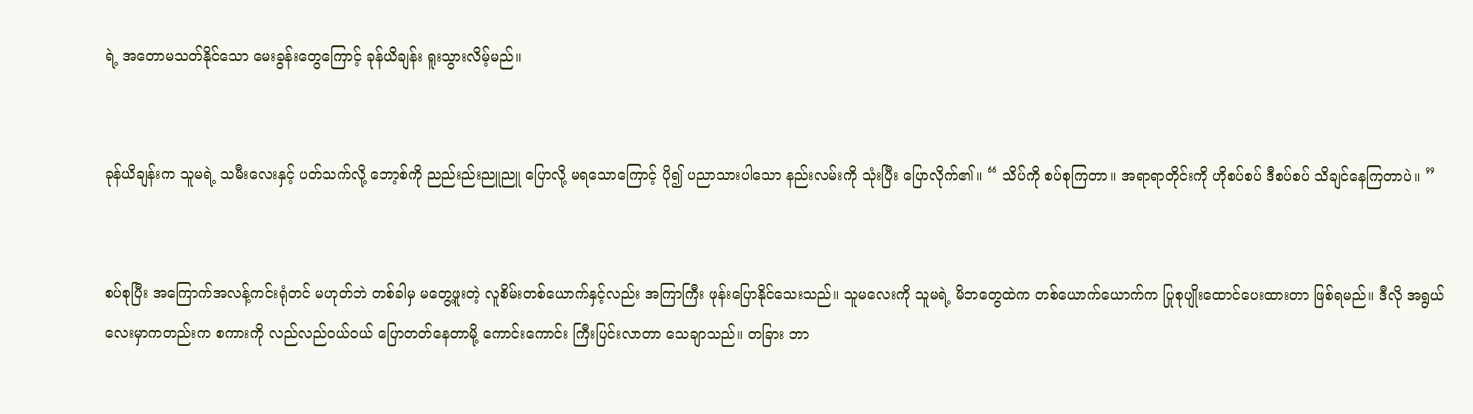ရဲ့ အတောမသတ်နိုင်သော မေးခွန်းတွေကြောင့် ခုန်ယိချန်း ရူးသွားလိမ့်မည်။


ခုန်ယိချန်းက သူမရဲ့ သမီးလေးနှင့် ပတ်သက်လို့ ဘော့စ်ကို ညည်းည်းညူညူ ပြောလို့ မရသောကြောင့် ပို၍ ပညာသားပါသော နည်းလမ်းကို သုံးပြီး ပြောလိုက်၏။ “ သိပ်ကို စပ်စုကြတာ။ အရာရာတိုင်းကို ဟိုစပ်စပ် ဒီစပ်စပ် သိချင်နေကြတာပဲ။ ”


စပ်စုပြီး အကြောက်အလန့်ကင်းရုံတင် မဟုတ်ဘဲ တစ်ခါမှ မတွေ့ဖူးတဲ့ လူစိမ်းတစ်ယောက်နှင့်လည်း အကြာကြီး ဖုန်းပြောနိုင်သေးသည်။ သူမလေးကို သူမရဲ့ မိဘတွေထဲက တစ်ယောက်ယောက်က ပြုစုပျိုးထောင်ပေးထားတာ ဖြစ်ရမည်။ ဒီလို အရွယ်လေးမှာကတည်းက စကားကို လည်လည်ဝယ်ဝယ် ပြော‌တတ်နေတာမို့ ကောင်းကောင်း ကြီးပြင်းလာတာ သေချာသည်။ တခြား ဘာ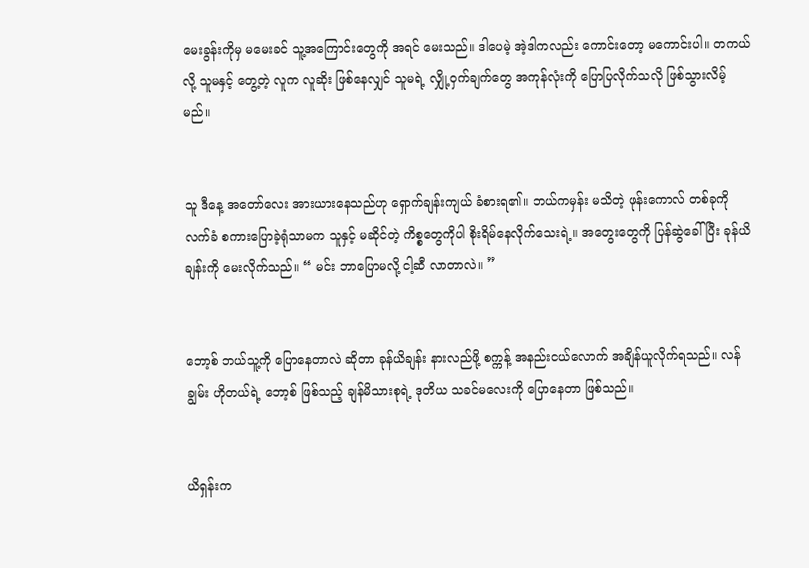မေးခွန်းကိုမှ မမေးခင် သူ့အကြောင်းတွေကို အရင် မေးသည်။ ဒါပေမဲ့ အဲ့ဒါကလည်း ကောင်းတော့ မကောင်းပါ။ တကယ်လို့ သူမနှင့် တွေ့တဲ့ လူက လူဆိုး ဖြစ်နေလျှင် သူမရဲ့ လျှို့ဝှက်ချက်တွေ အကုန်လုံးကို ပြောပြလိုက်သလို ဖြစ်သွားလိမ့်မည်။


သူ ဒီနေ့ အတော်လေး အားယားနေသည်ဟု ရှောက်ချန်းကျယ် ခံစားရ၏။ ဘယ်ကမှန်း မသိတဲ့ ဖုန်းကောလ် တစ်ခုကို လက်ခံ စကားပြောခဲ့ရုံသာမက သူနှင့် မဆိုင်တဲ့ ကိစ္စတွေကိုပါ စိုးရိမ်နေလိုက်သေးရဲ့။ အတွေးတွေကို ပြန်ဆွဲခေါ်ပြီး ခုန်ယိချန်းကို မေးလိုက်သည်။ “ မင်း ဘာပြောမလို့ ငါ့ဆီ လာတာလဲ။ ”


ဘော့စ် ဘယ်သူ့ကို ပြောနေတာလဲ ဆိုတာ ခုန်ယိချန်း နားလည်ဖို့ စက္ကန့် အနည်းငယ်လောက် အချိန်ယူလိုက်ရသည်။ လန်ချွမ်း ဟိုတယ်ရဲ့ ဘော့စ် ဖြစ်သည့် ချန်မိသားစုရဲ့ ဒုတိယ သခင်မလေးကို ပြောနေတာ ဖြစ်သည်။


ယိရှန်းက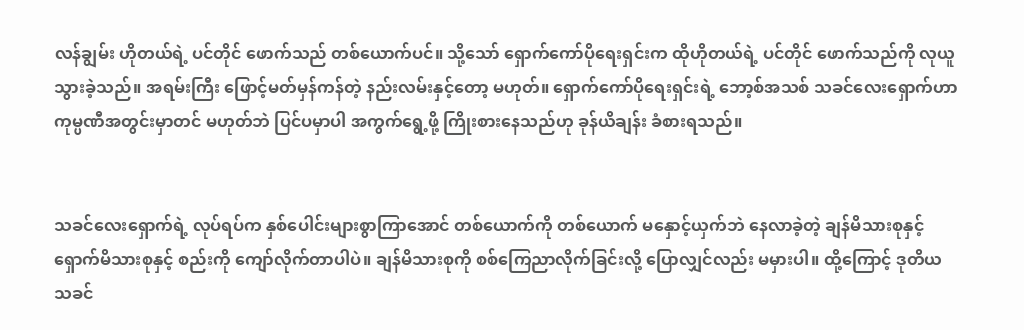လန်ချွမ်း ဟိုတယ်ရဲ့ ပင်တိုင် ဖောက်သည် တစ်ယောက်ပင်။ သို့သော် ရှောက်ကော်ပိုရေးရှင်းက ထိုဟိုတယ်ရဲ့ ပင်တိုင် ဖောက်သည်ကို လုယူသွားခဲ့သည်။ အရမ်းကြီး ‌ဖြောင့်မတ်မှန်ကန်တဲ့ နည်းလမ်းနှင့်တော့ မဟုတ်။ ရှောက်ကော်ပိုရေးရှင်းရဲ့ ဘော့စ်အသစ် သခင်လေးရှောက်ဟာ ကုမ္ပဏီအတွင်းမှာတင် မဟုတ်ဘဲ ပြင်ပမှာပါ အကွက်ရွေ့ဖို့ ကြိုးစားနေသည်ဟု ခုန်ယိချန်း ခံစားရသည်။


သခင်လေးရှောက်ရဲ့ လုပ်ရပ်က နှစ်ပေါင်းများစွာကြာအောင် တစ်ယောက်ကို တစ်ယောက် မနှောင့်ယှက်ဘဲ နေလာခဲ့တဲ့ ချန်မိသားစုနှင့် ရှောက်မိသားစုနှင့် စည်းကို ကျော်လိုက်တာပါပဲ။ ချန်မိသားစုကို စစ်ကြေညာလိုက်ခြင်းလို့ ပြောလျှင်လည်း မမှားပါ။ ထို့ကြောင့် ဒုတိယ သခင်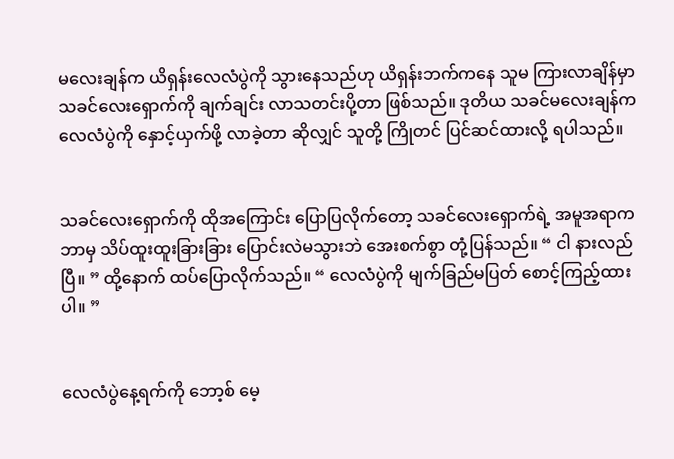မလေးချန်က ယိရှန်းလေလံပွဲကို သွားနေသည်ဟု ယိရှန်းဘက်ကနေ သူမ ကြားလာချိန်မှာ သခင်လေးရှောက်ကို ချက်ချင်း လာသတင်းပို့တာ ဖြစ်သည်။ ဒုတိယ သခင်မလေးချန်က လေလံပွဲကို နှောင့်ယှက်ဖို့ လာခဲ့တာ ဆိုလျှင် သူတို့ ကြိုတင် ပြင်ဆင်ထားလို့ ရပါသည်။


သခင်လေးရှောက်ကို ထိုအကြောင်း ပြောပြလိုက်တော့ သခင်လေးရှောက်ရဲ့ အမူအရာက ဘာမှ သိပ်ထူးထူးခြားခြား ပြောင်းလဲမသွားဘဲ အေးစက်စွာ တုံ့ပြန်သည်။ “ ငါ နားလည်ပြီ။ ” ထို့နောက် ထပ်ပြောလိုက်သည်။ “ လေလံပွဲကို မျက်ခြည်မပြတ် စောင့်ကြည့်ထားပါ။ ”


လေလံပွဲနေ့ရက်ကို ဘော့စ် မေ့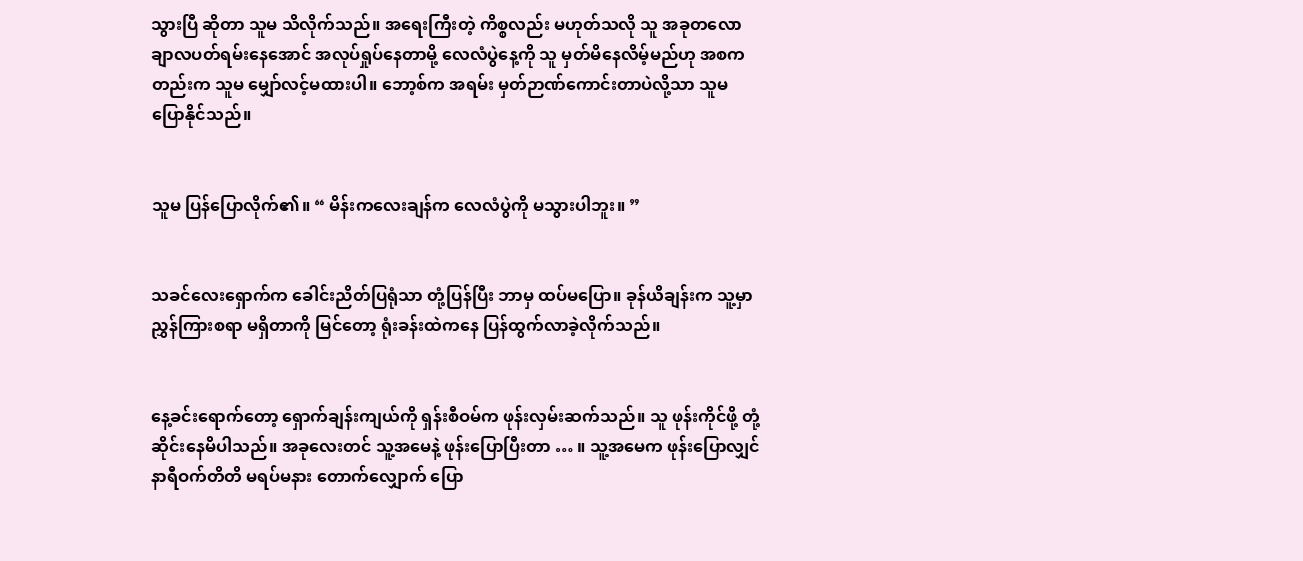သွားပြီ ဆိုတာ သူမ သိလိုက်သည်။ အရေးကြီးတဲ့ ကိစ္စလည်း မဟုတ်သလို သူ အခုတလော ချာလပတ်ရမ်းနေအောင် အလုပ်ရှုပ်နေတာမို့ လေလံပွဲနေ့ကို သူ မှတ်မိနေလိမ့်မည်ဟု အစကတည်းက သူမ မျှော်လင့်မထားပါ။ ဘော့စ်က အရမ်း မှတ်ဉာဏ်ကောင်းတာပဲလို့သာ သူမ ပြောနိုင်သည်။


သူမ ပြန်ပြောလိုက်၏။ “ မိန်းကလေးချန်က လေလံပွဲကို မသွားပါဘူး။ ”


သခင်လေးရှောက်က ခေါင်းညိတ်ပြရုံသာ တုံ့ပြန်ပြီး ဘာမှ ထပ်မပြော။ ခုန်ယိချန်းက သူ့မှာ ညွှန်ကြားစရာ မရှိတာကို မြင်တော့ ရုံးခန်းထဲကနေ ပြန်ထွက်လာခဲ့လိုက်သည်။


နေ့ခင်းရောက်တော့ ရှောက်ချန်းကျယ်ကို ရှန်းစီဝမ်က ဖုန်းလှမ်းဆက်သည်။ သူ ဖုန်းကိုင်ဖို့ တုံ့ဆိုင်းနေမိပါသည်။ အခုလေးတင် သူ့အမေနဲ့ ဖုန်းပြောပြီးတာ … ။ သူ့အမေက ဖုန်းပြောလျှင် နာရီဝက်တိတိ မရပ်မနား တောက်လျှောက် ပြော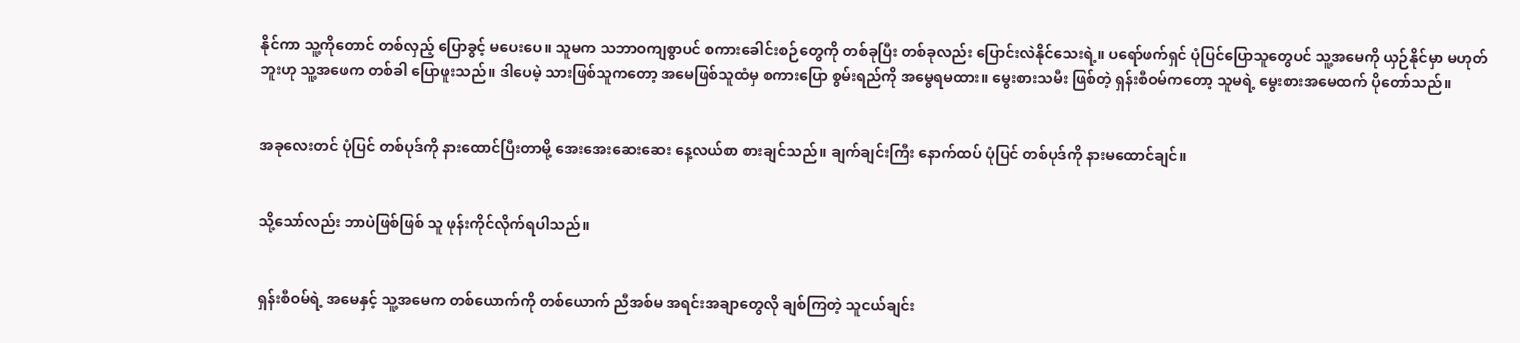နိုင်ကာ သူ့ကိုတောင် တစ်လှည့် ပြောခွင့် မပေးပေ။ သူမက သဘာဝကျစွာပင် စကားခေါင်းစဉ်တွေကို တစ်ခုပြီး တစ်ခုလည်း ပြောင်းလဲနိုင်သေးရဲ့။ ပရော်ဖက်ရှင် ပုံပြင်ပြောသူတွေပင် သူ့အမေကို ယှဉ်နိုင်မှာ မဟုတ်ဘူးဟု သူ့အဖေက တစ်ခါ ပြောဖူးသည်။ ဒါပေမဲ့ သားဖြစ်သူကတော့ အမေဖြစ်သူထံမှ စကားပြော စွမ်းရည်ကို အမွေရမထား။ မွေးစားသမီး ဖြစ်တဲ့ ရှန်းစီဝမ်ကတော့ သူမရဲ့ မွေးစားအမေထက် ပိုတော်သည်။


အခုလေးတင် ပုံပြင် တစ်ပုဒ်ကို နားထောင်ပြီးတာမို့ အေးအေးဆေးဆေး နေ့လယ်စာ စားချင်သည်။ ချက်ချင်းကြီး နောက်ထပ် ပုံပြင် တစ်ပုဒ်ကို နားမထောင်ချင်။


သို့သော်လည်း ဘာပဲဖြစ်ဖြစ် သူ ဖုန်းကိုင်လိုက်ရပါသည်။


ရှန်းစီဝမ်ရဲ့ အမေနှင့် သူ့အမေက တစ်ယောက်ကို တစ်ယောက် ညီအစ်မ အရင်းအချာတွေလို ချစ်ကြတဲ့ သူငယ်ချင်း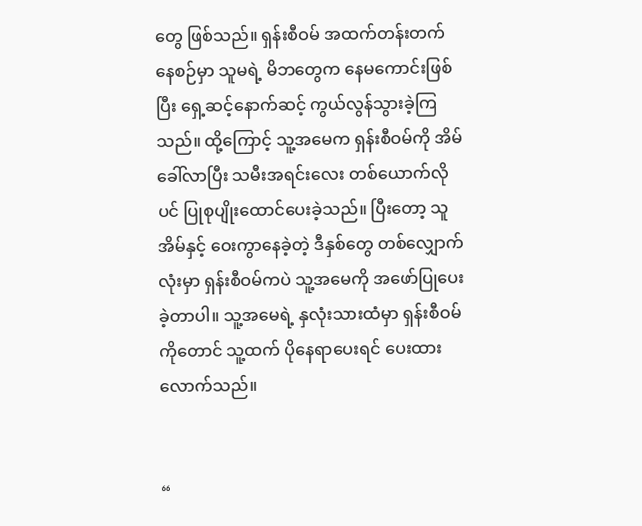တွေ ဖြစ်သည်။ ရှန်းစီဝမ် အထက်တန်းတက်နေစဉ်မှာ သူမရဲ့ မိဘတွေက နေမကောင်းဖြစ်ပြီး ရှေ့ဆင့်နောက်ဆင့် ကွယ်လွန်သွားခဲ့ကြသည်။ ထို့ကြောင့် သူ့အမေက ရှန်းစီဝမ်ကို အိမ်ခေါ်လာပြီး သမီးအရင်းလေး တစ်ယောက်လိုပင် ပြုစုပျိုးထောင်ပေးခဲ့သည်။ ပြီးတော့ သူ အိမ်နှင့် ဝေးကွာနေခဲ့တဲ့ ဒီနှစ်တွေ တစ်လျှောက်လုံးမှာ ရှန်းစီဝမ်ကပဲ သူ့အမေကို အဖော်ပြုပေးခဲ့တာပါ။ သူ့အမေရဲ့ နှလုံးသားထံမှာ ရှန်းစီဝမ်ကိုတောင် သူ့ထက် ပိုနေရာပေးရင် ပေးထားလောက်သည်။


“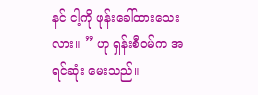နင် ငါ့ကို ဖုန်းခေါ်ထားသေးလား။ ” ဟု ရှန်းစီဝမ်က အရင်ဆုံး မေးသည်။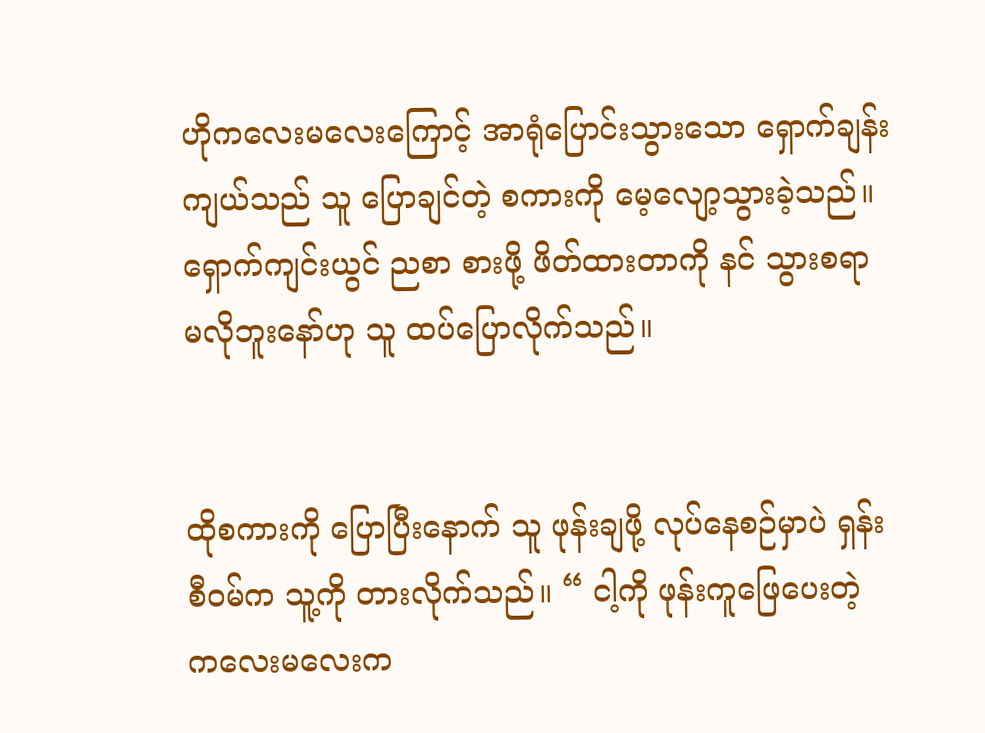ဟိုကလေးမလေးကြောင့် အာရုံပြောင်းသွားသော ရှောက်ချန်းကျယ်သည် သူ ပြောချင်တဲ့ စကားကို မေ့လျော့သွားခဲ့သည်။ ရှောက်ကျင်းယွင် ညစာ စားဖို့ ဖိတ်ထားတာကို နင် သွားစရာ မလိုဘူးနော်ဟု သူ ထပ်ပြောလိုက်သည်။


ထိုစကားကို ပြောပြီးနောက် သူ ဖုန်းချဖို့ လုပ်နေစဉ်မှာပဲ ရှန်းစီဝမ်က သူ့ကို တားလိုက်သည်။ “ ငါ့ကို ဖုန်းကူဖြေပေးတဲ့ ကလေးမလေးက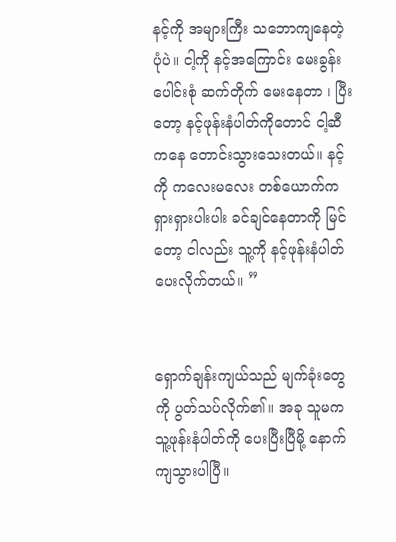နင့်ကို အများကြီး သဘောကျနေတဲ့ ပုံပဲ။ ငါ့ကို နင့်အကြောင်း မေးခွန်းပေါင်းစုံ ဆက်တိုက် မေးနေတာ ၊ ပြီးတော့ နင့်ဖုန်းနံပါတ်ကိုတောင် ငါ့ဆီကနေ တောင်းသွားသေးတယ်။ နင့်ကို ကလေးမလေး တစ်ယောက်က ရှားရှားပါးပါး ခင်ချင်နေတာကို မြင်တော့ ငါလည်း သူ့ကို နင့်ဖုန်းနံပါတ် ပေးလိုက်တယ်။ ”


ရှောက်ချန်းကျယ်သည် မျက်ခုံးတွေကို ပွတ်သပ်လိုက်၏။ အခု သူမက သူ့ဖုန်းနံပါတ်ကို ပေးပြီးပြီမို့ နောက်ကျသွားပါပြီ။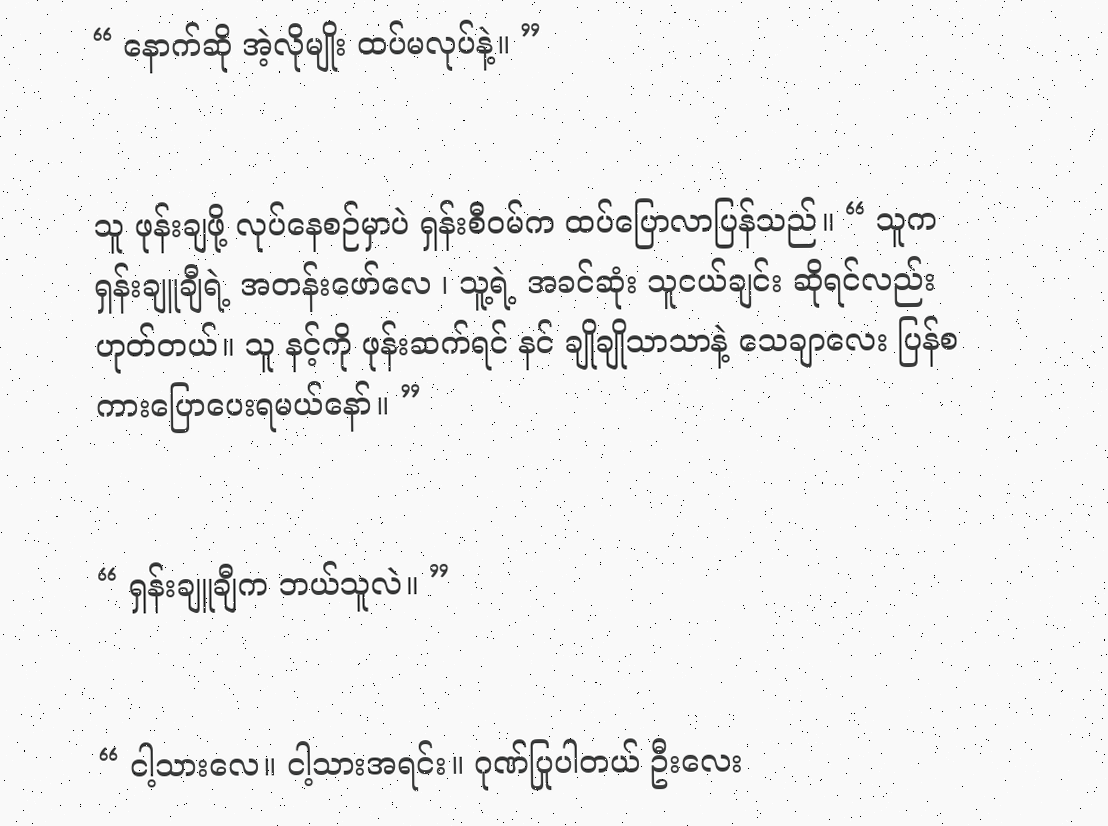“ နောက်ဆို အဲ့လိုမျိုး ထပ်မလုပ်နဲ့။ ”


သူ ဖုန်းချဖို့ လုပ်နေစဉ်မှာပဲ ရှန်းစီဝမ်က ထပ်ပြောလာပြန်သည်။ “ သူက ရှန်းချူချီရဲ့ အတန်းဖော်လေ ၊ သူ့ရဲ့ အခင်ဆုံး သူငယ်ချင်း ဆိုရင်လည်း ဟုတ်တယ်။ သူ နင့်ကို ဖုန်းဆက်ရင် နင် ချိုချိုသာသာနဲ့ သေချာလေး ပြန်စကားပြောပေးရမယ်နော်။ ”


“ ရှန်းချူချီက ဘယ်သူလဲ။ ”


“ ငါ့သားလေ။ ငါ့သားအရင်း။ ဂုဏ်ပြုပါတယ် ဦးလေး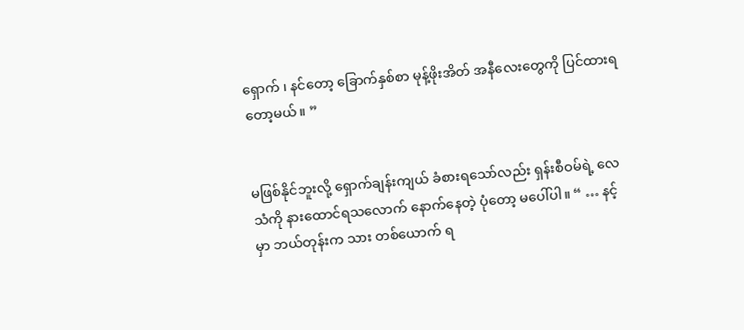ရှောက် ၊ နင်တော့ ခြောက်နှစ်စာ မုန့်ဖိုးအိတ် အနီလေးတွေကို ပြင်ထားရတော့မယ်။ ”


မဖြစ်နိုင်ဘူးလို့ ရှောက်ချန်းကျယ် ခံစားရသော်လည်း ရှန်းစီဝမ်ရဲ့ လေသံကို နားထောင်ရသလောက် နောက်နေတဲ့ ပုံတော့ မပေါ်ပါ။ “ … နင့်မှာ ဘယ်တုန်းက သား တစ်ယောက် ရ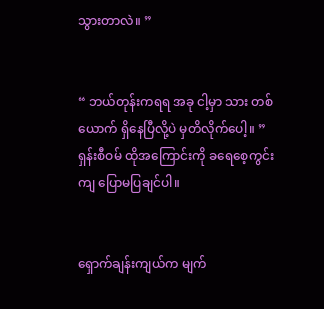သွားတာလဲ။ ”


“ ဘယ်တုန်းကရရ အခု ငါ့မှာ သား တစ်ယောက် ရှိနေပြီလို့ပဲ မှတိလိုက်ပေါ့။ ” ရှန်းစီဝမ် ထိုအကြောင်းကို ခရေစေ့ကွင်းကျ ပြောမပြချင်ပါ။


ရှောက်ချန်းကျယ်က မျက်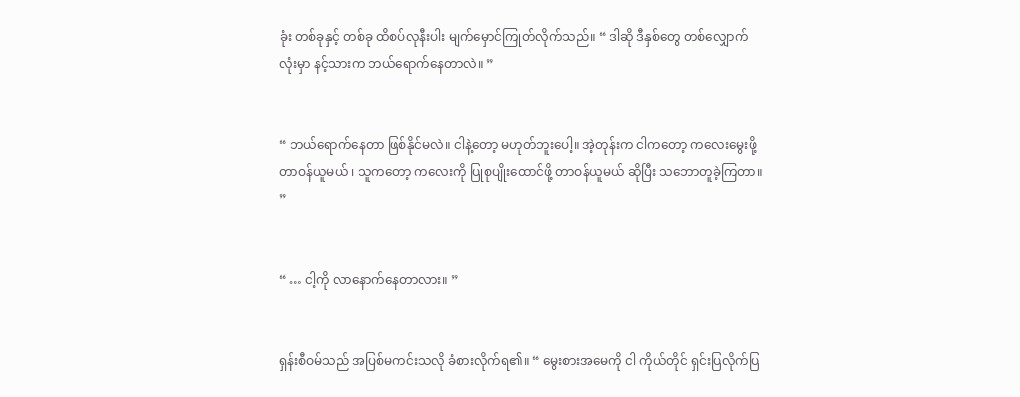ခုံး တစ်ခုနှင့် တစ်ခု ထိစပ်လုနီးပါး မျက်မှောင်ကြုတ်လိုက်သည်။ “ ဒါဆို ဒီနှစ်တွေ တစ်လျှောက်လုံးမှာ နင့်သားက ဘယ်ရောက်နေတာလဲ။ ”


“ ဘယ်ရောက်နေတာ ဖြစ်နိုင်မလဲ။ ငါနဲ့တော့ မဟုတ်ဘူးပေါ့။ အဲ့တုန်းက ငါကတော့ ကလေးမွေးဖို့  တာဝန်ယူမယ် ၊ သူကတော့ ကလေးကို ပြုစုပျိုးထောင်ဖို့ တာဝန်ယူမယ် ဆိုပြီး သဘောတူခဲ့ကြတာ။ ”


“ … ငါ့ကို လာနောက်နေတာလား။ ”


ရှန်းစီဝမ်သည် အပြစ်မကင်းသလို ခံစားလိုက်ရ၏။ “ မွေးစားအမေကို ငါ ကိုယ်တိုင် ရှင်းပြလိုက်ပြ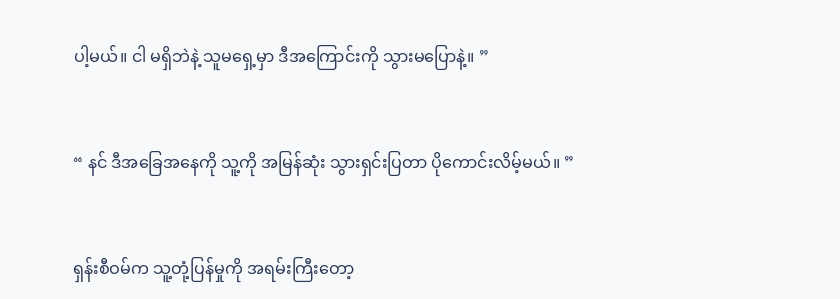ပါ့မယ်။ ငါ မရှိဘဲနဲ့ သူမရှေ့မှာ ဒီအကြောင်းကို သွားမပြောနဲ့။ ”


“ နင် ဒီအခြေအနေကို သူ့ကို အမြန်ဆုံး သွားရှင်းပြတာ ပိုကောင်းလိမ့်မယ်။ ”


ရှန်းစီဝမ်က သူ့တုံ့ပြန်မှုကို အရမ်းကြီးတော့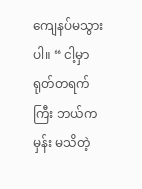ကျေနပ်မသွားပါ။ “ ငါ့မှာ ရုတ်တရက်ကြီး ဘယ်ကမှန်း မသိတဲ့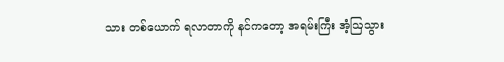သား တစ်ယောက် ရလာတာကို နင်ကတော့ အရမ်းကြီး အံ့ဩသွား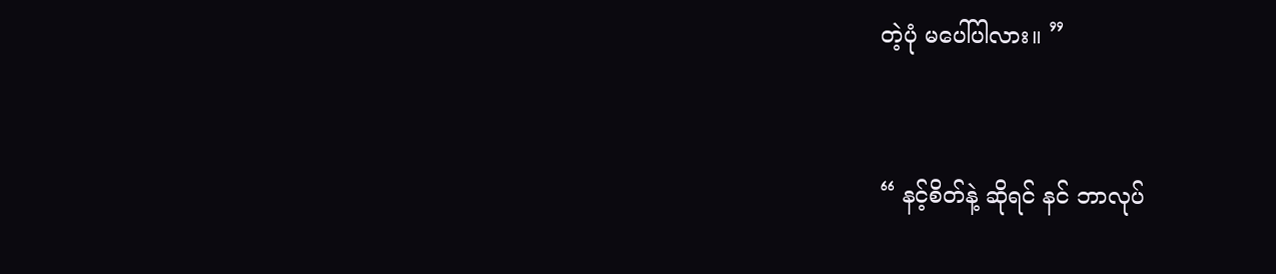တဲ့ပုံ မပေါ်ပါလား။ ”


“ နင့်စိတ်နဲ့ ဆိုရင် နင် ဘာလုပ်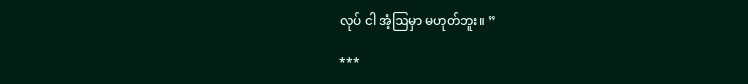လုပ် ငါ အံ့ဩမှာ မဟုတ်ဘူး။ ”

***